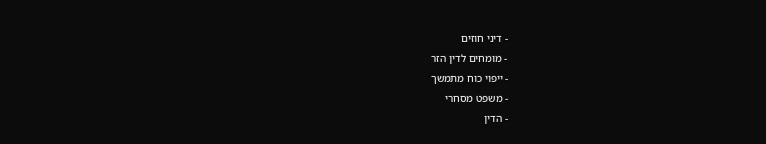- דיני חוזים
- מומחים לדין הזר
- ייפוי כוח מתמשך
- משפט מסחרי
- הדין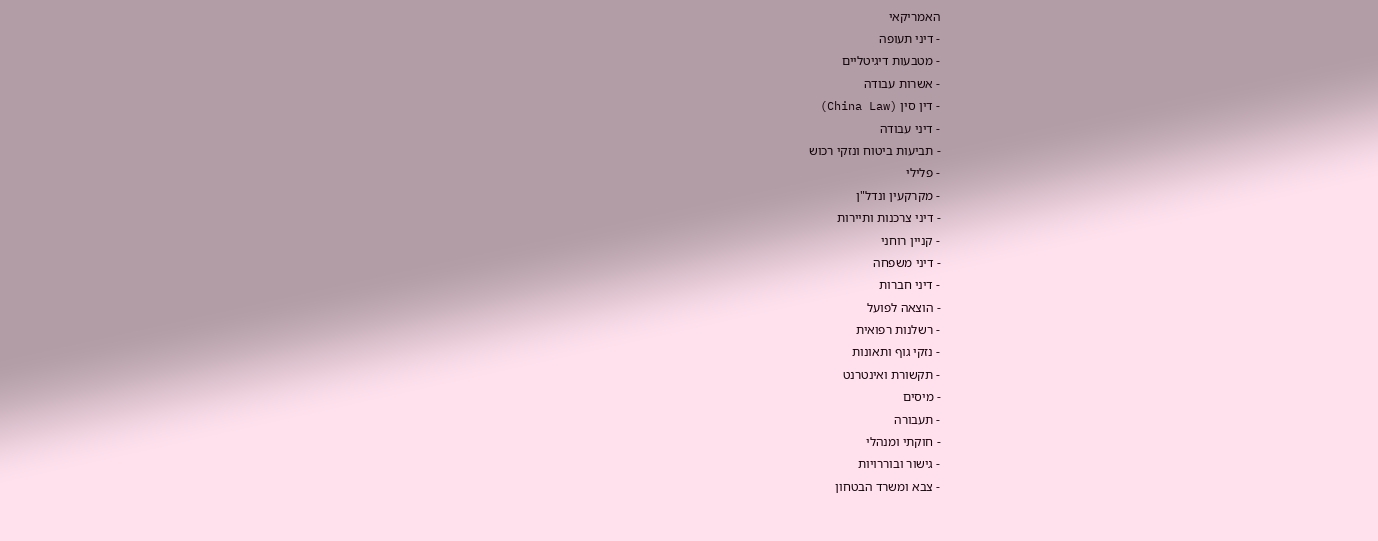האמריקאי
- דיני תעופה
- מטבעות דיגיטליים
- אשרות עבודה
- דין סין (China Law)
- דיני עבודה
- תביעות ביטוח ונזקי רכוש
- פלילי
- מקרקעין ונדל"ן
- דיני צרכנות ותיירות
- קניין רוחני
- דיני משפחה
- דיני חברות
- הוצאה לפועל
- רשלנות רפואית
- נזקי גוף ותאונות
- תקשורת ואינטרנט
- מיסים
- תעבורה
- חוקתי ומנהלי
- גישור ובוררויות
- צבא ומשרד הבטחון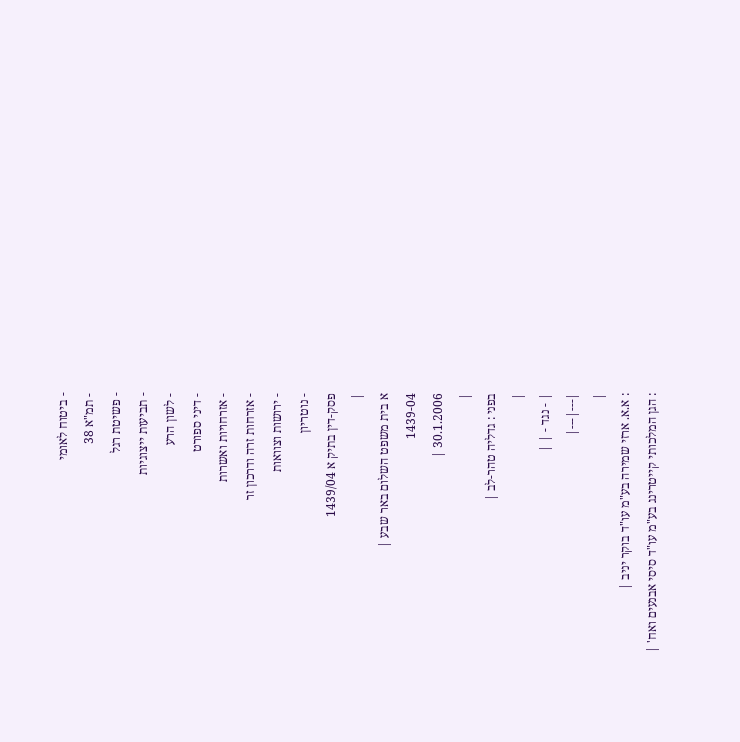- ביטוח לאומי
- תמ"א 38
- פשיטת רגל
- תביעות ייצוגיות
- לשון הרע
- דיני ספורט
- אזרחויות ואשרות
- אזרחות זרה ודרכון זר
- ירושות וצוואות
- נוטריון
פסק-דין בתיק א 1439/04
|
א בית משפט השלום באר שבע |
1439-04
30.1.2006 |
|
בפני : גדליה טהר-לב |
|
| - נגד - | |
|---|---|
|
: א.א. ארזי שמירה בע"מ עו"ד בוקר יניב |
: הגן המלכותי קייטרינג בע"מ עו"ד סיסי אבנעים ואח' |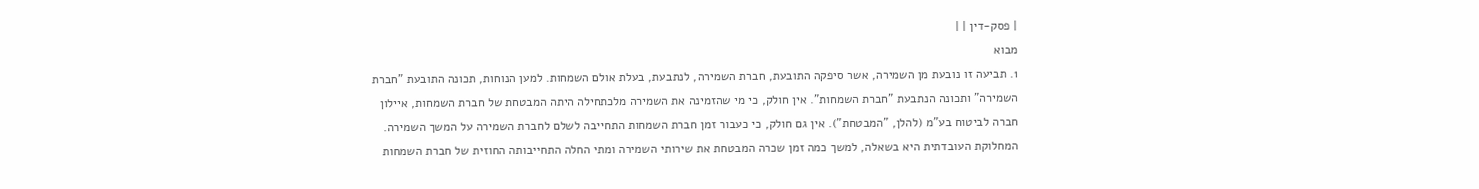| פסק-דין | |
מבוא
1. תביעה זו נובעת מן השמירה, אשר סיפקה התובעת, חברת השמירה, לנתבעת, בעלת אולם השמחות. למען הנוחות, תכונה התובעת "חברת השמירה" ותכונה הנתבעת "חברת השמחות". אין חולק, כי מי שהזמינה את השמירה מלכתחילה היתה המבטחת של חברת השמחות, איילון חברה לביטוח בע"מ (להלן, "המבטחת"). אין גם חולק, כי כעבור זמן חברת השמחות התחייבה לשלם לחברת השמירה על המשך השמירה. המחלוקת העובדתית היא בשאלה, למשך כמה זמן שכרה המבטחת את שירותי השמירה ומתי החלה התחייבותה החוזית של חברת השמחות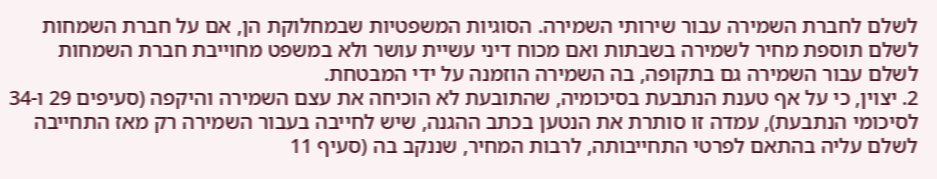לשלם לחברת השמירה עבור שירותי השמירה. הסוגיות המשפטיות שבמחלוקת הן, אם על חברת השמחות לשלם תוספת מחיר לשמירה בשבתות ואם מכוח דיני עשיית עושר ולא במשפט מחוייבת חברת השמחות לשלם עבור השמירה גם בתקופה, בה השמירה הוזמנה על ידי המבטחת.
2. יצוין, כי על אף טענת הנתבעת בסיכומיה, שהתובעת לא הוכיחה את עצם השמירה והיקפה (סעיפים 29 ו-34 לסיכומי הנתבעת), עמדה זו סותרת את הנטען בכתב ההגנה, שיש לחייבה בעבור השמירה רק מאז התחייבה לשלם עליה בהתאם לפרטי התחייבותה, לרבות המחיר, שננקב בה (סעיף 11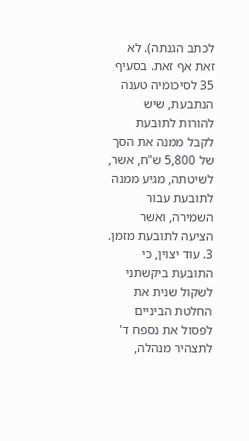לכתב הגנתה). לא זאת אף זאת. בסעיף 35 לסיכומיה טענה הנתבעת, שיש להורות לתובעת לקבל ממנה את הסך של 5,800 ש"ח, אשר, לשיטתה, מגיע ממנה לתובעת עבור השמירה, ואשר הציעה לתובעת מזמן.
3. עוד יצוין, כי התובעת ביקשתני לשקול שנית את החלטת הביניים לפסול את נספח ד' לתצהיר מנהלה,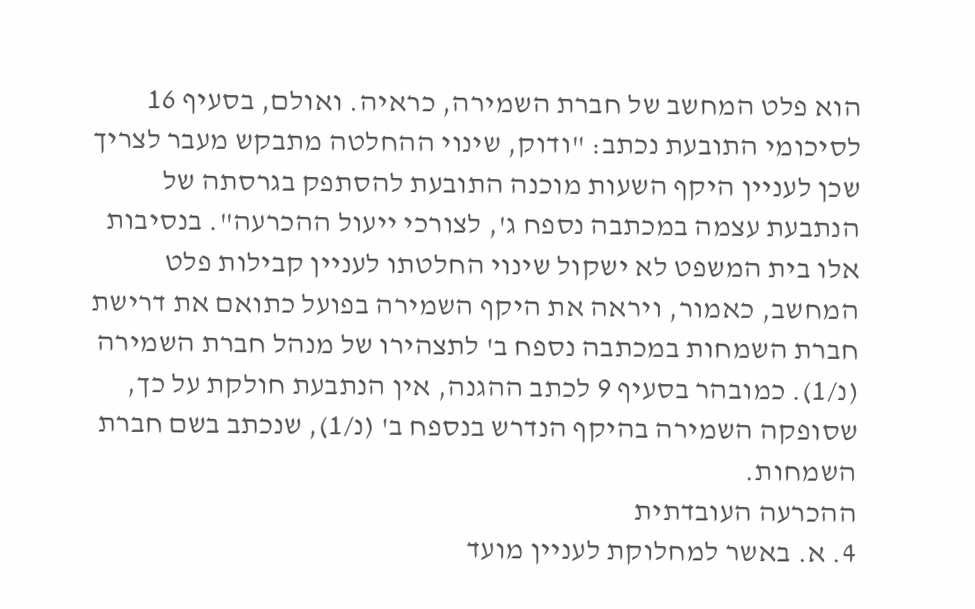הוא פלט המחשב של חברת השמירה, כראיה. ואולם, בסעיף 16 לסיכומי התובעת נכתב: "ודוק, שינוי ההחלטה מתבקש מעבר לצריך שכן לעניין היקף השעות מוכנה התובעת להסתפק בגרסתה של הנתבעת עצמה במכתבה נספח ג', לצורכי ייעול ההכרעה". בנסיבות אלו בית המשפט לא ישקול שינוי החלטתו לעניין קבילות פלט המחשב, כאמור, ויראה את היקף השמירה בפועל כתואם את דרישת חברת השמחות במכתבה נספח ב' לתצהירו של מנהל חברת השמירה (נ/1). כמובהר בסעיף 9 לכתב ההגנה, אין הנתבעת חולקת על כך, שסופקה השמירה בהיקף הנדרש בנספח ב' (נ/1), שנכתב בשם חברת השמחות.
ההכרעה העובדתית
4. א. באשר למחלוקת לעניין מועד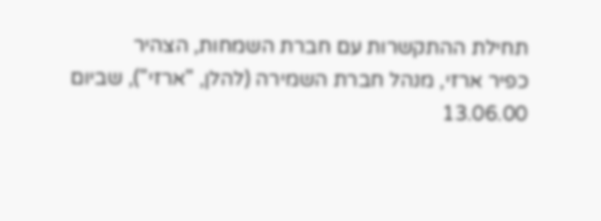תחילת ההתקשרות עם חברת השמחות, הצהיר
כפיר ארזי, מנהל חברת השמירה (להלן, "ארזי"), שביום 13.06.00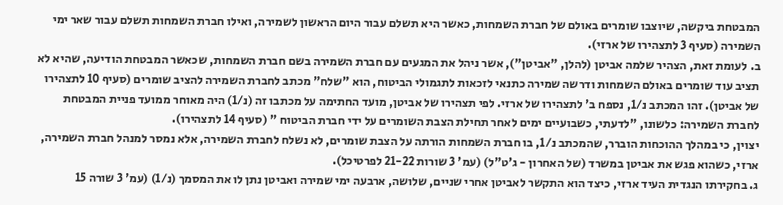המבטחת ביקשה, שיוצבו שומרים באולם של חברת השמחות, כאשר היא תשלם עבור היום הראשון לשמירה, ואילו חברת השמחות תשלם עבור שאר ימי השמירה (סעיף 3 לתצהירו של ארזי).
ב. לעומת זאת, הצהיר שלמה אביטן (להלן, "אביטן"), אשר ניהל את המגעים עם חברת השמירה בשם חברת השמחות, שכאשר המבטחת הודיעה, שהיא לא תציב עוד שומרים באולם השמחות ודרשה שמירה כתנאי לזכאות לתגמולי הביטוח, הוא "שלח" מכתב לחברת השמירה להציב שומרים (סעיף 10 לתצהירו של אביטן). זהו המכתב נ/1, נספח ב' לתצהירו של ארזי. לפי תצהירו של אביטן, מועד החתימה על מכתבו זה (נ/1) היה מאוחר ממועד פניית המבטחת לחברת השמירה: כלשונו, "לדעתי, כשבועיים ימים לאחר תחילת הצבת השומרים על ידי חברת הביטוח " (סעיף 14 לתצהירו).
יצוין, כי במהלך ההוכחות הוברר, שהמכתב נ/1, בו חברת השמחות הורתה על הצבת שומרים, לא נשלח לחברת השמירה, אלא נמסר למנהל חברת השמירה, ארזי, כשהוא פגש את אביטן במשרד (של האחרון - ג'ט"ל) (עמ' 3 שורות 21-22 לפרטיכל).
ג. בחקירתו הנגדית העיד ארזי, כיצד הוא התקשר לאביטן אחרי שניים, שלושה, ארבעה ימי שמירה ואביטן נתן לו את המסמך (נ/1) (עמ' 3 שורה 15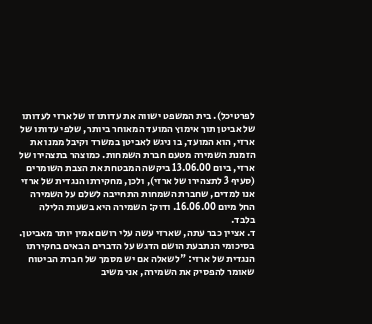לפרטיכל). בית המשפט ישווה את עדותו זו של ארזי לעדותו של אביטן תוך אימוץ המועד המאוחר ביותר, שלפי עדותו של ארזי, הוא המועד, בו ניגש לאביטן במשרד וקיבל ממנו את הזמנת השמירה מטעם חברת השמחות. כמוצהר בתצהירו של ארזי, ביום 13.06.00 ביקשה המבטחת את הצבת השומרים (סעיף 3 לתצהירו של ארזי), ולכן, מחקירתו הנגדית של ארזי אנו למדים, שחברת השמחות התחייבה לשלם על השמירה החל מיום 16.06.00. ודוק: השמירה היא בשעות הלילה בלבד.
ד. אציין כבר עתה, שארזי עשה עלי רושם אמין יותר מאביטן. בסיכומי הנתבעת הושם הדגש על הדברים הבאים בחקירתו הנגדית של ארזי: "לשאלה אם יש מסמך של חברת הביטוח שאומר להפסיק את השמירה, אני משיב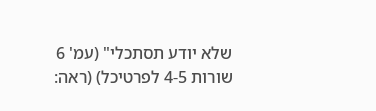שלא יודע תסתכלי" (עמ' 6 שורות 4-5 לפרטיכל) (ראה: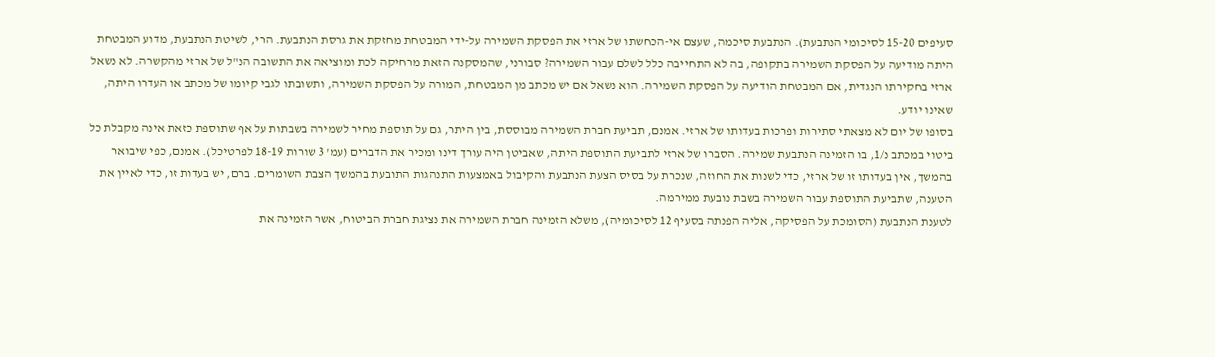סעיפים 15-20 לסיכומי הנתבעת). הנתבעת סיכמה, שעצם אי-הכחשתו של ארזי את הפסקת השמירה על-ידי המבטחת מחזקת את גרסת הנתבעת. הרי, לשיטת הנתבעת, מדוע המבטחת היתה מודיעה על הפסקת השמירה בתקופה, בה לא התחייבה כלל לשלם עבור השמירה? סבורני, שהמסקנה הזאת מרחיקה לכת ומוציאה את התשובה הנ"ל של ארזי מהקשרה. לא נשאל ארזי בחקירתו הנגדית, אם המבטחת הודיעה על הפסקת השמירה. הוא נשאל אם יש מכתב מן המבטחת, המורה על הפסקת השמירה, ותשובתו לגבי קיומו של מכתב או העדרו היתה, שאינו יודע.
בסופו של יום לא מצאתי סתירות ופרכות בעדותו של ארזי. אמנם, תביעת חברת השמירה מבוססת, בין היתר, גם על תוספת מחיר לשמירה בשבתות על אף שתוספת כזאת אינה מקבלת כל ביטוי במכתב נ/1, בו הזמינה הנתבעת שמירה. הסברו של ארזי לתביעת התוספת היתה, שאביטן היה עורך דינו ומכיר את הדברים (עמ' 3 שורות 18-19 לפרטיכל). אמנם, כפי שיבואר בהמשך, אין בעדותו זו של ארזי, כדי לשנות את החוזה, שנכרת על בסיס הצעת הנתבעת והקיבול באמצעות התנהגות התובעת בהמשך הצבת השומרים. ברם, יש בעדות זו, כדי לאיין את הטענה, שתביעת התוספת עבור השמירה בשבת נובעת ממירמה.
לטענת הנתבעת (הסומכת על הפסיקה, אליה הפנתה בסעיף 12 לסיכומיה), משלא הזמינה חברת השמירה את נציגת חברת הביטוח, אשר הזמינה את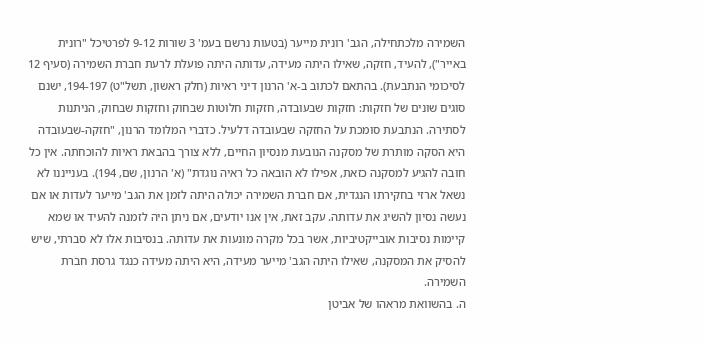השמירה מלכתחילה, הגב' רונית מייער (בטעות נרשם בעמ' 3 שורות 9-12 לפרטיכל "רונית באייר"), להעיד, חזקה, שאילו היתה מעידה, עדותה היתה פועלת לרעת חברת השמירה (סעיף 12 לסיכומי הנתבעת). בהתאם לכתוב ב-א' הרנון דיני ראיות (חלק ראשון, תשל"ט) 194-197, ישנם סוגים שונים של חזקות: חזקות שבעובדה, חזקות חלוטות שבחוק וחזקות שבחוק, הניתנות לסתירה. הנתבעת סומכת על החזקה שבעובדה דלעיל. כדברי המלומד הרנון, "חזקה-שבעובדה היא הסקה מותרת של מסקנה הנובעת מנסיון החיים, ללא צורך בהבאת ראיות להוכחתה. אין כל חובה להגיע למסקנה כזאת, אפילו לא הובאה כל ראיה נוגדת" (א' הרנון, שם, 194). בענייננו לא נשאל ארזי בחקירתו הנגדית, אם חברת השמירה יכולה היתה לזמן את הגב' מייער לעדות או אם נעשה נסיון להשיג את עדותה. עקב זאת, אין אנו יודעים, אם ניתן היה לזמנה להעיד או שמא קיימות נסיבות אובייקטיביות, אשר בכל מקרה מונעות את עדותה. בנסיבות אלו לא סברתי, שיש להסיק את המסקנה, שאילו היתה הגב' מייער מעידה, היא היתה מעידה כנגד גרסת חברת השמירה.
ה. בהשוואת מראהו של אביטן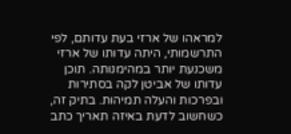למראהו של ארזי בעת עדותם, לפי התרשמותי, היתה עדותו של ארזי משכנעת יותר במהימנותה. תוכן עדותו של אביטן לקה בסתירות ובפרכות והעלה תמיהות. בתיק זה, כשחשוב לדעת באיזה תאריך כתב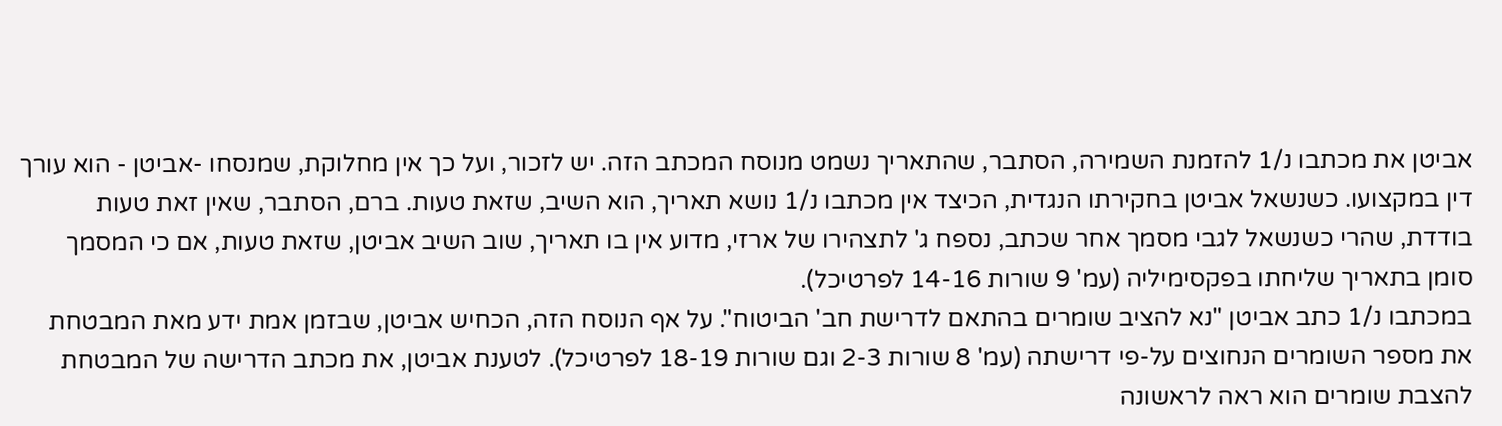אביטן את מכתבו נ/1 להזמנת השמירה, הסתבר, שהתאריך נשמט מנוסח המכתב הזה. יש לזכור, ועל כך אין מחלוקת, שמנסחו -אביטן - הוא עורך דין במקצועו. כשנשאל אביטן בחקירתו הנגדית, הכיצד אין מכתבו נ/1 נושא תאריך, הוא השיב, שזאת טעות. ברם, הסתבר, שאין זאת טעות בודדת, שהרי כשנשאל לגבי מסמך אחר שכתב, נספח ג' לתצהירו של ארזי, מדוע אין בו תאריך, שוב השיב אביטן, שזאת טעות, אם כי המסמך סומן בתאריך שליחתו בפקסימיליה (עמ' 9 שורות 14-16 לפרטיכל).
במכתבו נ/1 כתב אביטן "נא להציב שומרים בהתאם לדרישת חב' הביטוח". על אף הנוסח הזה, הכחיש אביטן, שבזמן אמת ידע מאת המבטחת את מספר השומרים הנחוצים על-פי דרישתה (עמ' 8 שורות 2-3 וגם שורות 18-19 לפרטיכל). לטענת אביטן, את מכתב הדרישה של המבטחת להצבת שומרים הוא ראה לראשונה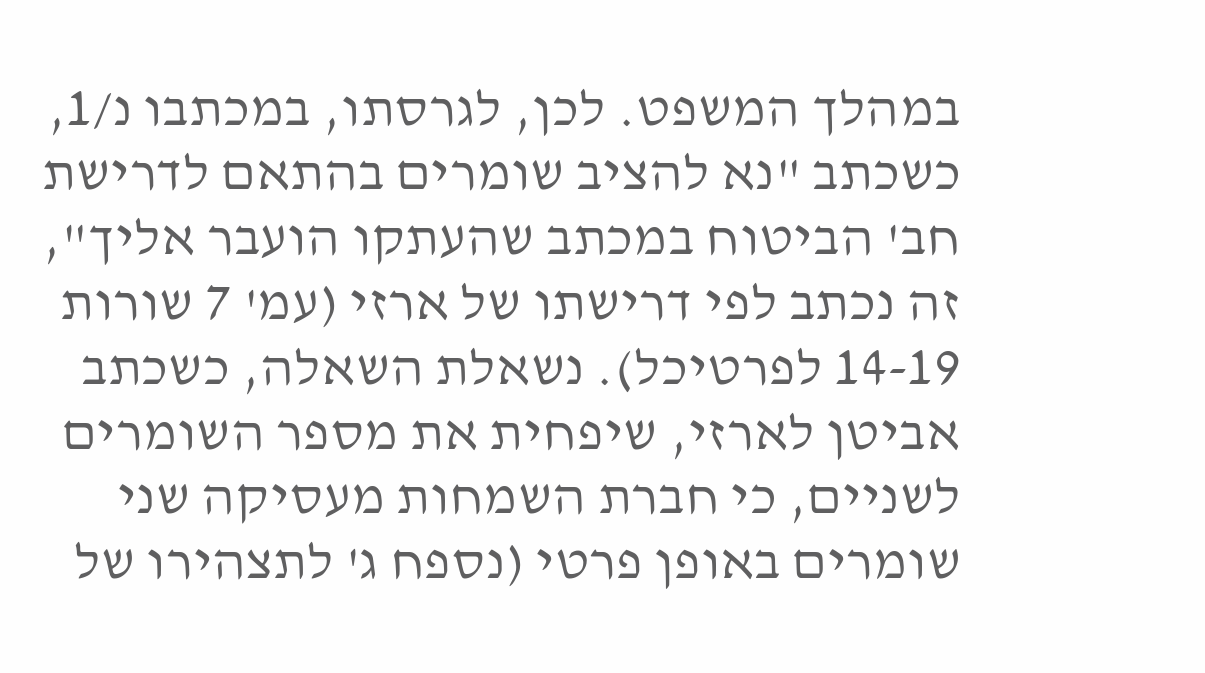במהלך המשפט. לכן, לגרסתו, במכתבו נ/1, כשכתב "נא להציב שומרים בהתאם לדרישת חב' הביטוח במכתב שהעתקו הועבר אליך", זה נכתב לפי דרישתו של ארזי (עמ' 7 שורות 14-19 לפרטיכל). נשאלת השאלה, כשכתב אביטן לארזי, שיפחית את מספר השומרים לשניים, כי חברת השמחות מעסיקה שני שומרים באופן פרטי (נספח ג' לתצהירו של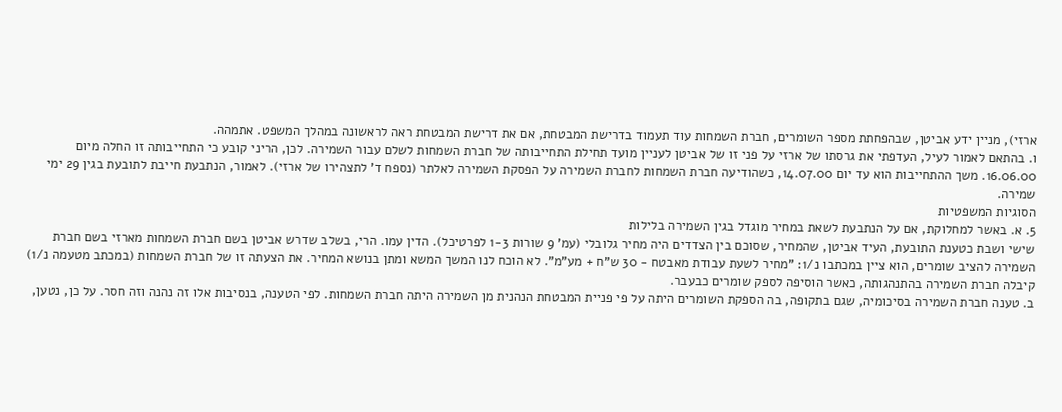ארזי), מניין ידע אביטן, שבהפחתת מספר השומרים, חברת השמחות עוד תעמוד בדרישת המבטחת, אם את דרישת המבטחת ראה לראשונה במהלך המשפט. אתמהה.
ו. בהתאם לאמור לעיל, העדפתי את גרסתו של ארזי על פני זו של אביטן לעניין מועד תחילת התחייבותה של חברת השמחות לשלם עבור השמירה. לכן, הריני קובע כי התחייבותה זו החלה מיום 16.06.00. משך ההתחייבות הוא עד יום 14.07.00, כשהודיעה חברת השמחות לחברת השמירה על הפסקת השמירה לאלתר (נספח ד' לתצהירו של ארזי). לאמור, הנתבעת חייבת לתובעת בגין 29 ימי שמירה.
הסוגיות המשפטיות
5. א. באשר למחלוקת, אם על הנתבעת לשאת במחיר מוגדל בגין השמירה בלילות
שישי ושבת כטענת התובעת, העיד אביטן, שהמחיר, שסוכם בין הצדדים היה מחיר גלובלי (עמ' 9 שורות 1-3 לפרטיכל). הדין עמו. הרי, בשלב שדרש אביטן בשם חברת השמחות מארזי בשם חברת השמירה להציב שומרים, הוא ציין במכתבו נ/1: "מחיר לשעת עבודת מאבטח - 30 ש"ח + מע"מ". לא הוכח לנו המשך המשא ומתן בנושא המחיר. את הצעתה זו של חברת השמחות (במכתב מטעמה נ/1) קיבלה חברת השמירה בהתנהגותה, כאשר הוסיפה לספק שומרים כבעבר.
ב. טענה חברת השמירה בסיכומיה, שגם בתקופה, בה הספקת השומרים היתה על פי פניית המבטחת הנהנית מן השמירה היתה חברת השמחות. לפי הטענה, בנסיבות אלו זה נהנה וזה חסר. על כן, נטען,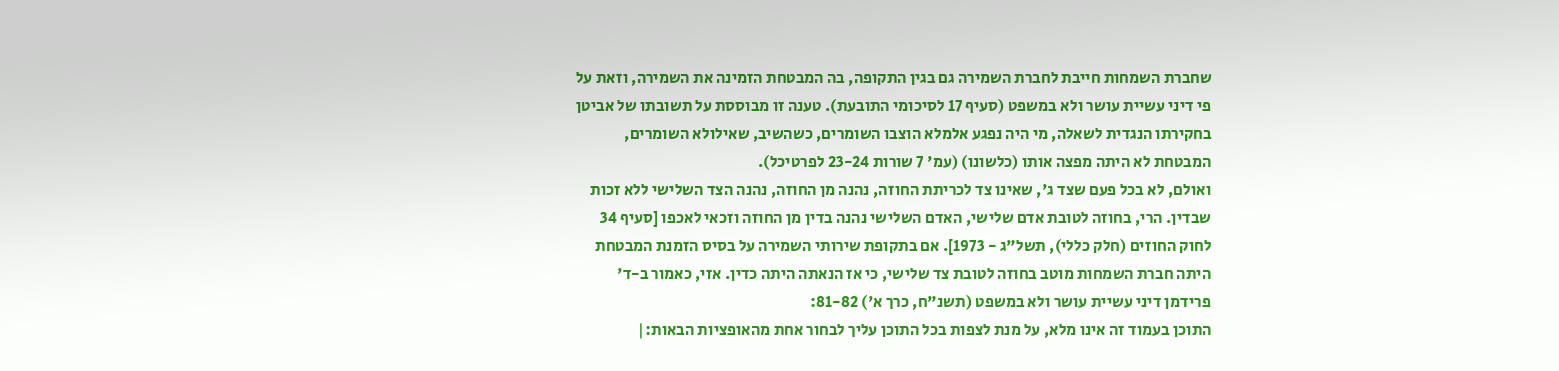שחברת השמחות חייבת לחברת השמירה גם בגין התקופה, בה המבטחת הזמינה את השמירה, וזאת על פי דיני עשיית עושר ולא במשפט (סעיף 17 לסיכומי התובעת). טענה זו מבוססת על תשובתו של אביטן בחקירתו הנגדית לשאלה, מי היה נפגע אלמלא הוצבו השומרים, כשהשיב, שאילולא השומרים, המבטחת לא היתה מפצה אותו (כלשונו) (עמ' 7 שורות 23-24 לפרטיכל).
ואולם, לא בכל פעם שצד ג', שאינו צד לכריתת החוזה, נהנה מן החוזה, נהנה הצד השלישי ללא זכות שבדין. הרי, בחוזה לטובת אדם שלישי, האדם השלישי נהנה בדין מן החוזה וזכאי לאכפו [סעיף 34 לחוק החוזים (חלק כללי), תשל"ג - 1973]. אם בתקופת שירותי השמירה על בסיס הזמנת המבטחת היתה חברת השמחות מוטב בחוזה לטובת צד שלישי, כי אז הנאתה היתה כדין. אזי, כאמור ב-ד' פרידמן דיני עשיית עושר ולא במשפט (תשנ"ח, כרך א') 81-82:
התוכן בעמוד זה אינו מלא, על מנת לצפות בכל התוכן עליך לבחור אחת מהאופציות הבאות:|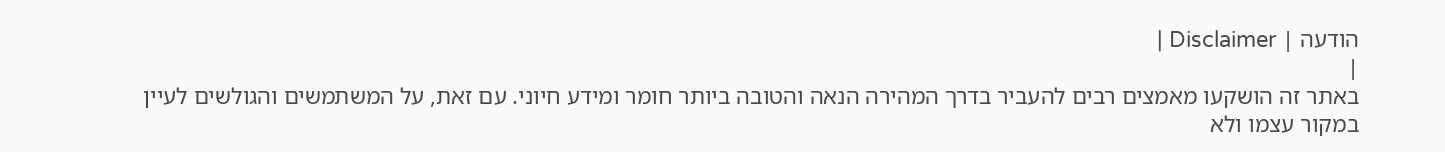הודעה | Disclaimer |
|
באתר זה הושקעו מאמצים רבים להעביר בדרך המהירה הנאה והטובה ביותר חומר ומידע חיוני. עם זאת, על המשתמשים והגולשים לעיין במקור עצמו ולא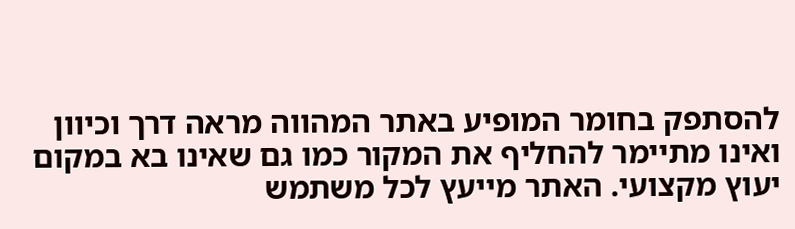להסתפק בחומר המופיע באתר המהווה מראה דרך וכיוון ואינו מתיימר להחליף את המקור כמו גם שאינו בא במקום יעוץ מקצועי. האתר מייעץ לכל משתמש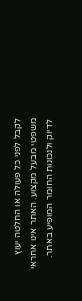לקבל לפני כל פעולה או החלטה יעוץ משפטי מבעל מקצוע. האתר אינו אחראי לדיוק ולנכונות החומר המופיע באתר.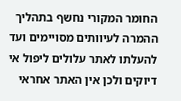החומר המקורי נחשף בתהליך ההמרה לעיוותים מסויימים ועד להעלתו לאתר עלולים ליפול אי דיוקים ולכן אין האתר אחראי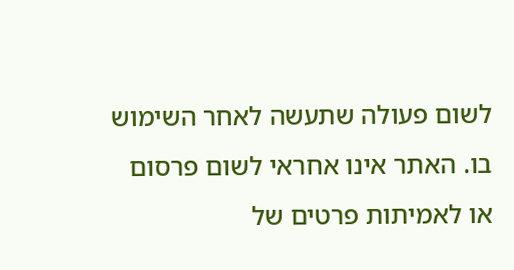לשום פעולה שתעשה לאחר השימוש בו. האתר אינו אחראי לשום פרסום או לאמיתות פרטים של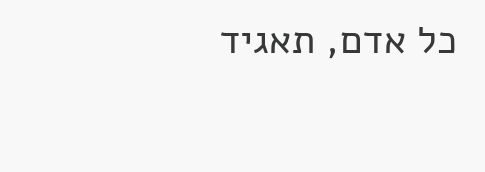כל אדם, תאגיד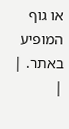או גוף המופיע באתר. |
|